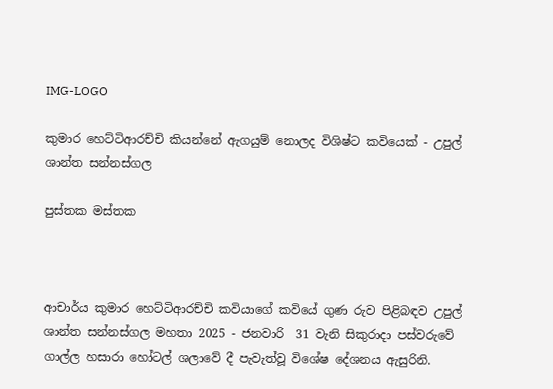IMG-LOGO

කුමාර හෙට්ටිආරච්චි කියන්නේ ඇගයුම් නොලද විශිෂ්ට කවියෙක් - උපුල් ශාන්ත සන්නස්ගල

පුස්තක මස්තක



ආචාර්ය කුමාර හෙට්ටිආරච්චි කවියාගේ කවියේ ගුණ රුව පිළිබඳව උපුල් ශාන්ත සන්නස්ගල මහතා 2025 - ජනවාරි  31 වැනි සිකුරාදා පස්වරුවේ ගාල්ල හසාරා හෝටල් ශලාවේ දී පැවැත්වූ විශේෂ දේශනය ඇසුරිනි.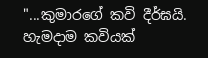"...කුමාරගේ කවි දීර්ඝයි. හැමදාම කවියක්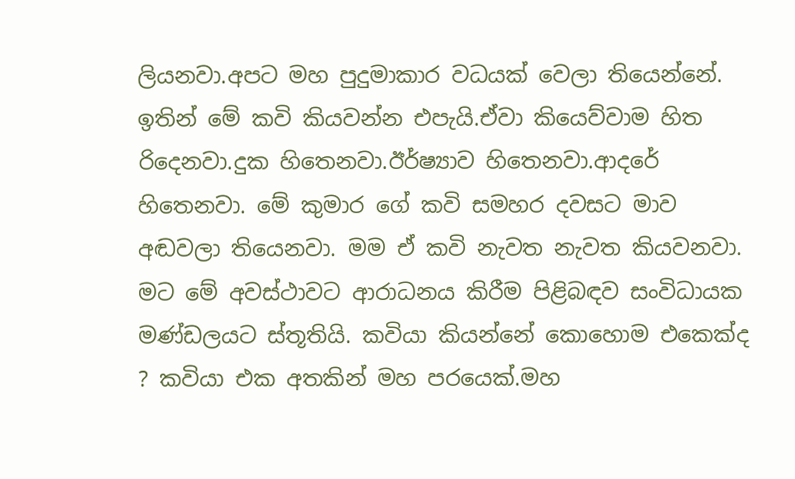ලියනවා.අපට මහ පුදුමාකාර වධයක් වෙලා තියෙන්නේ. ඉතින් මේ කවි කියවන්න එපැයි.ඒවා කියෙව්වාම හිත රිදෙනවා.දුක හිතෙනවා.ඊර්ෂ්‍යාව හිතෙනවා.ආදරේ හිතෙනවා. මේ කුමාර ගේ කවි සමහර දවසට මාව අඬවලා තියෙනවා. මම ඒ කවි නැවත නැවත කියවනවා.
මට මේ අවස්ථාවට ආරාධනය කිරීම පිළිබඳව සංවිධායක මණ්ඩලයට ස්තූතියි. කවියා කියන්නේ කොහොම එකෙක්ද ? කවියා එක අතකින් මහ පරයෙක්.මහ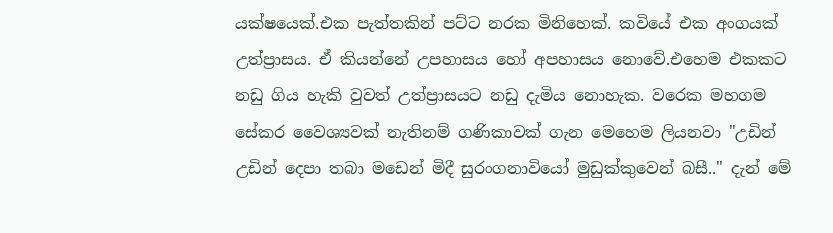යක්ෂයෙක්.එක පැත්තකින් පට්ට නරක මිනිහෙක්. කවියේ එක අංගයක් උත්ප්‍රාසය. ඒ කියන්නේ උපහාසය හෝ අපහාසය නොවේ.එහෙම එකකට නඩු ගිය හැකි වුවත් උත්ප්‍රාසයට නඩු දැමිය නොහැක. වරෙක මහගම සේකර වෛශ්‍යවක් නැතිනම් ගණිකාවක් ගැන මෙහෙම ලියනවා "උඩින් උඩින් දෙපා තබා මඩෙන් මිදී සුරංගනාවියෝ මුඩුක්කුවෙන් බසී.." දැන් මේ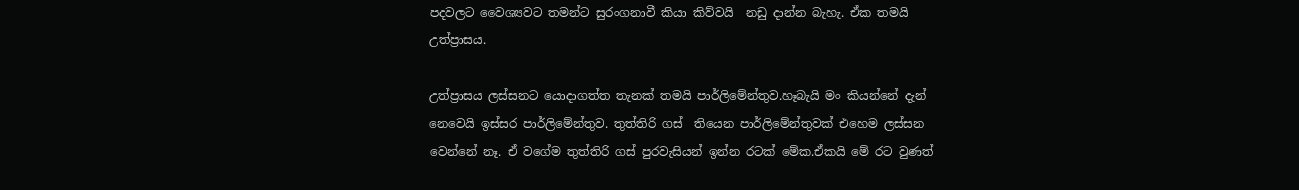පදවලට වෛශ්‍යවට තමන්ට සුරංගනාවී කියා කිව්වයි  නඩු දාන්න බැහැ. ඒක තමයි උත්ප්‍රාසය.

උත්ප්‍රාසය ලස්සනට යොදාගත්ත තැනක් තමයි පාර්ලිමේන්තුව.හෑබැයි මං කියන්නේ දැන් නෙවෙයි ඉස්සර පාර්ලිමේන්තුව. තුත්තිරි ගස්  තියෙන පාර්ලිමේන්තුවක් එහෙම ලස්සන වෙන්නේ නෑ. ඒ වගේම තුත්තිරි ගස් පුරවැසියන් ඉන්න රටක් මේක.ඒකයි මේ රට වුණත්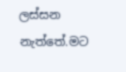ලස්සන නැත්තේ.මට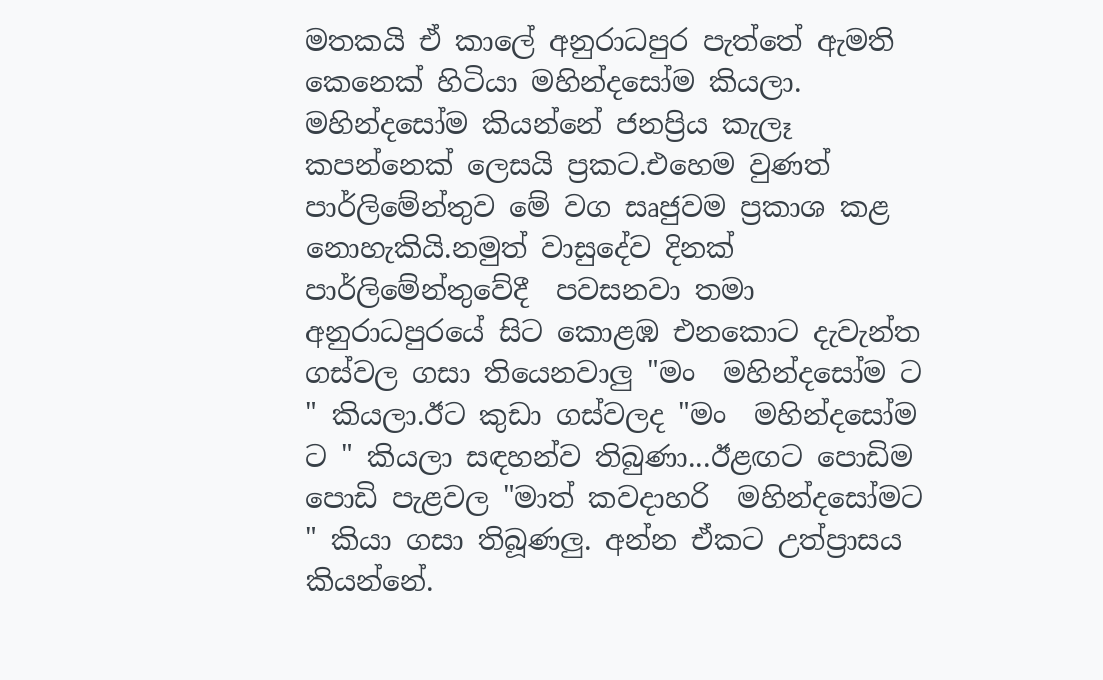මතකයි ඒ කාලේ අනුරාධපුර පැත්තේ ඇමති කෙනෙක් හිටියා මහින්දසෝම කියලා. මහින්දසෝම කියන්නේ ජනප්‍රිය කැලෑ කපන්නෙක් ලෙසයි ප්‍රකට.එහෙම වුණත් පාර්ලිමේන්තුව මේ වග සෘජුවම ප්‍රකාශ කළ නොහැකියි.නමුත් වාසුදේව දිනක් පාර්ලිමේන්තුවේදී  පවසනවා තමා අනුරාධපුරයේ සිට කොළඹ එනකොට දැවැන්ත ගස්වල ගසා තියෙනවාලු "මං  මහින්දසෝම ට " කියලා.ඊට කුඩා ගස්වලද "මං  මහින්දසෝම ට " කියලා සඳහන්ව තිබුණා...ඊළඟට පොඩිම පොඩි පැළවල "මාත් කවදාහරි  මහින්දසෝමට " කියා ගසා තිබූණලු. අන්න ඒකට උත්ප්‍රාසය කියන්නේ.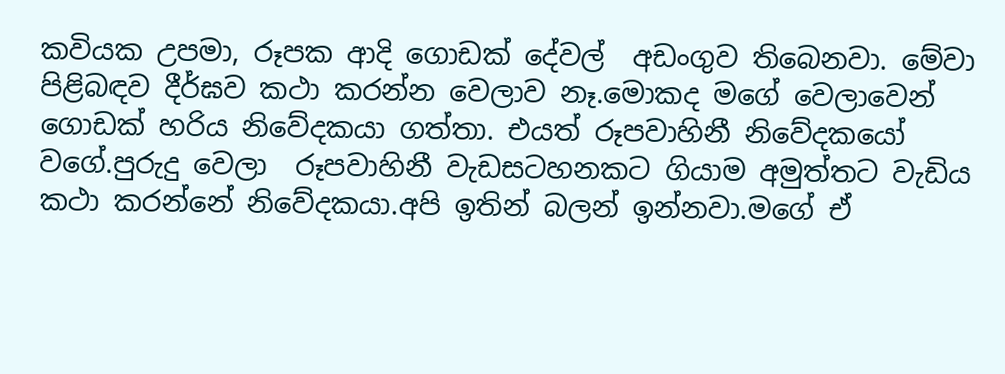කවියක උපමා, රූපක ආදි ගොඩක් දේවල්  අඩංගුව තිබෙනවා. මේවා පිළිබඳව දීර්ඝව කථා කරන්න වෙලාව නෑ.මොකද මගේ වෙලාවෙන් ගොඩක් හරිය නිවේදකයා ගත්තා. එයත් රූපවාහිනී නිවේදකයෝ වගේ.පුරුදු වෙලා  රූපවාහිනී වැඩසටහනකට ගියාම අමුත්තට වැඩිය කථා කරන්නේ නිවේදකයා.අපි ඉතින් බලන් ඉන්නවා.මගේ ඒ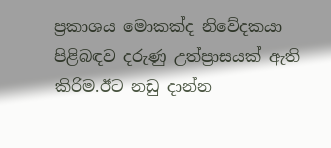ප්‍රකාශය මොකක්ද නිවේදකයා පිළිබඳව දරුණු උත්ප්‍රාසයක් ඇති  කිරිම.ඊට නඩු දාන්න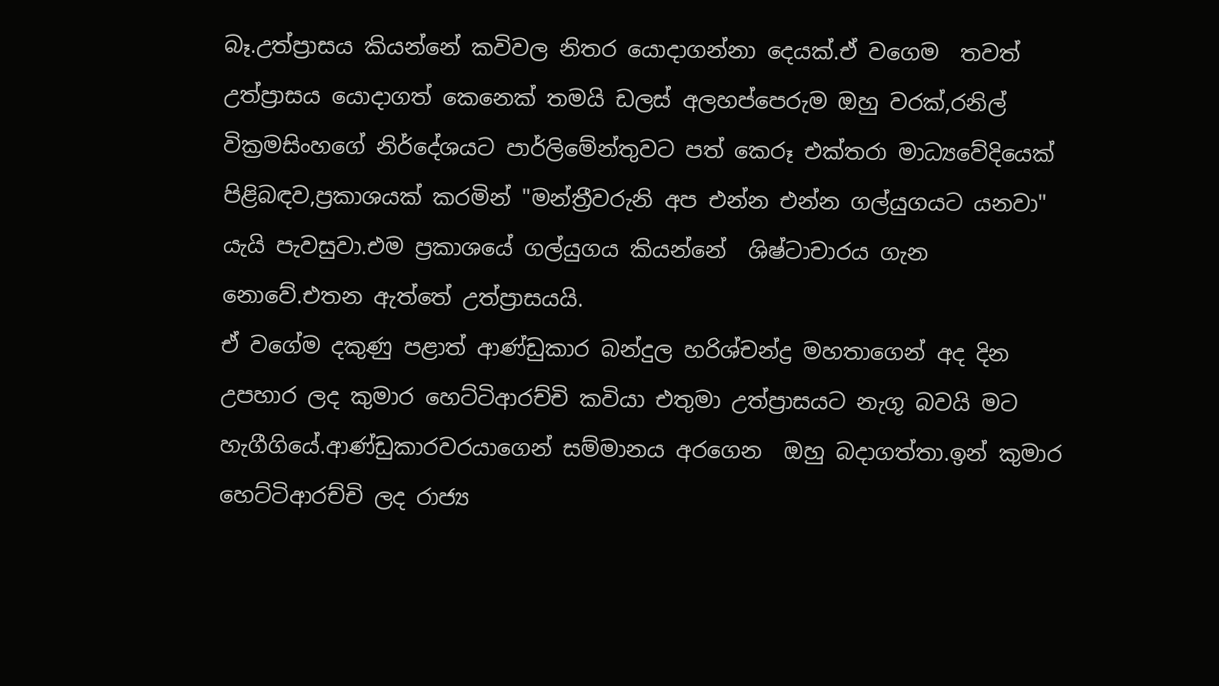බෑ.උත්ප්‍රාසය කියන්නේ කවිවල නිතර යොදාගන්නා දෙයක්.ඒ වගෙම  තවත් උත්ප්‍රාසය යොදාගත් කෙනෙක් තමයි ඩලස් අලහප්පෙරුම ඔහු වරක්,රනිල් වික්‍රමසිංහගේ නිර්දේශයට පාර්ලිමේන්තුවට පත් කෙරූ එක්තරා මාධ්‍යවේදියෙක් පිළිබඳව,ප්‍රකාශයක් කරමින් "මන්ත්‍රීවරුනි අප එන්න එන්න ගල්යුගයට යනවා" යැයි පැවසුවා.එම ප්‍රකාශයේ ගල්යුගය කියන්නේ  ශිෂ්ටාචාරය ගැන නොවේ.එතන ඇත්තේ උත්ප්‍රාසයයි.
ඒ වගේම දකුණු පළාත් ආණ්ඩුකාර බන්දුල හරිශ්චන්ද්‍ර මහතාගෙන් අද දින උපහාර ලද කුමාර හෙට්ටිආරච්චි කවියා එතුමා උත්ප්‍රාසයට නැගූ බවයි මට හැගීගියේ.ආණ්ඩුකාරවරයාගෙන් සම්මානය අරගෙන  ඔහු බදාගත්තා.ඉන් කුමාර හෙට්ටිආරච්චි ලද රාජ්‍ය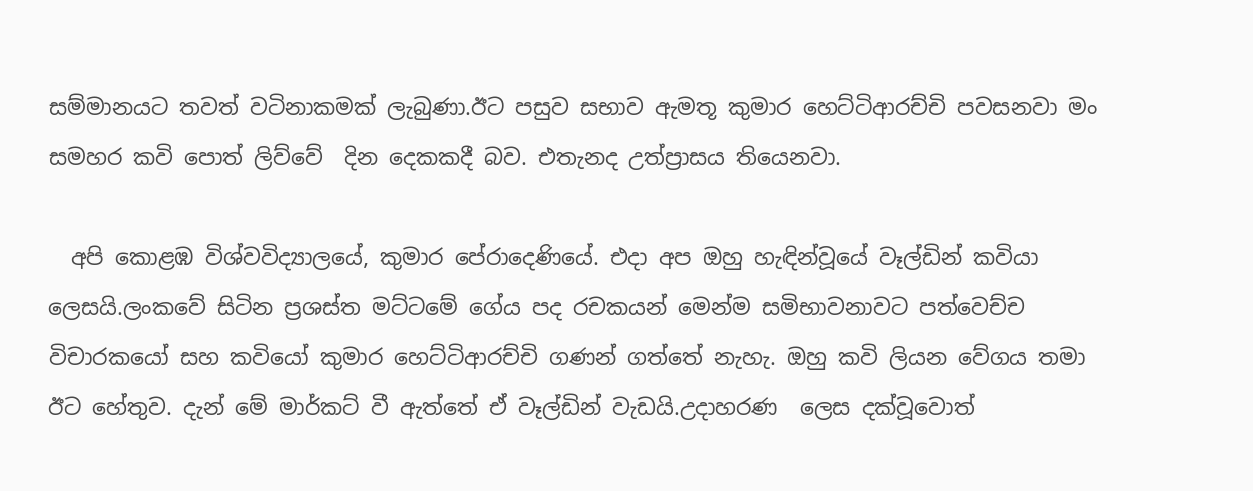සම්මානයට තවත් වටිනාකමක් ලැබුණා.ඊට පසුව සභාව ඇමතූ කුමාර හෙට්ටිආරච්චි පවසනවා මං සමහර කවි පොත් ලිව්වේ  දින දෙකකදී බව. එතැනද උත්ප්‍රාසය තියෙනවා.

  අපි කොළඹ විශ්වවිද්‍යාලයේ, කුමාර පේරාදෙණියේ. එදා අප ඔහු හැඳින්වූයේ වෑල්ඩින් කවියා ලෙසයි.ලංකවේ සිටින ප්‍රශස්ත මට්ටමේ ගේය පද රචකයන් මෙන්ම සමිභාවනාවට පත්වෙච්ච විචාරකයෝ සහ කවියෝ කුමාර හෙට්ටිආරච්චි ගණන් ගත්තේ නැහැ. ඔහු කවි ලියන වේගය තමා ඊට හේතුව. දැන් මේ මාර්කට් වී ඇත්තේ ඒ වෑල්ඩින් වැඩයි.උදාහරණ  ලෙස දක්වූවොත්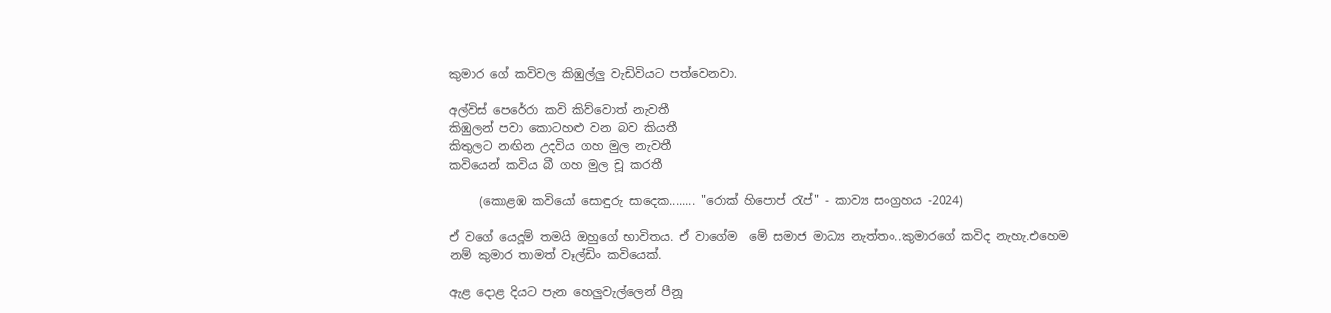කුමාර ගේ කවිවල කිඹුල්ලු වැඩිවියට පත්වෙනවා.

අල්විස් පෙරේරා කවි කිව්වොත් නැවතී
කිඹුලන් පවා කොටහළු වන බව කියතී
කිතුලට නඟින උදවිය ගහ මුල නැවතී
කවියෙන් කවිය බී ගහ මුල චූ කරතී

     (කොළඹ කවියෝ සොඳුරු සාදෙක........ "රොක් හිපොප් රැප්" - කාව්‍ය සංග්‍රහය -2024)

ඒ වගේ යෙදූම් තමයි ඔහුගේ භාවිතය. ඒ වාගේම  මේ සමාජ මාධ්‍ය නැත්තං..කුමාරගේ කවිද නැහැ.එහෙම නම් කුමාර තාමත් වෑල්ඩිං කවියෙක්.

ඇළ දොළ දියට පැන හෙලුවැල්ලෙන් පීනූ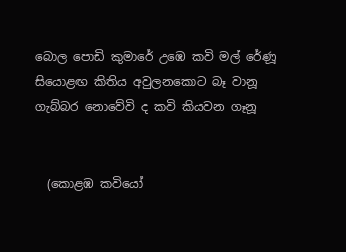බොල පොඩි කුමාරේ උඹෙ කවි මල් රේණූ
සියොළඟ කිතිය අවුලනකොට බෑ වානූ
ගැබ්බර නොවේවි ද කවි කියවන ගෑනූ


  (කොළඹ කවියෝ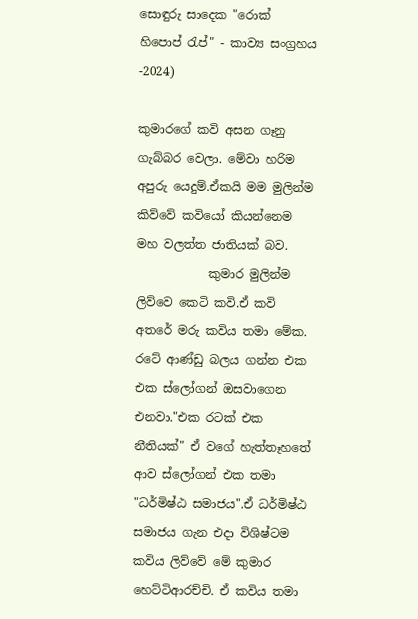සොඳුරු සාදෙක "රොක් හිපොප් රැප්" - කාව්‍ය සංග්‍රහය -2024)

කුමාරගේ කවි අසන ගෑනු ගැබ්බර වෙලා. මේවා හරිම අපුරු යෙදුම්.ඒකයි මම මුලින්ම කිව්වේ කවියෝ කියන්නෙම මහ වලත්ත ජාතියක් බව.
            කුමාර මුලින්ම ලිව්වෙ කෙටි කවි.ඒ කවි අතරේ මරු කවිය තමා මේක. රටේ ආණ්ඩු බලය ගන්න එක එක ස්ලෝගන් ඔසවාගෙන එනවා."එක රටක් එක නීතියක්" ඒ වගේ හැත්තෑහතේ ආව ස්ලෝගන් එක තමා "ධර්මිෂ්ඨ සමාජය".ඒ ධර්මිෂ්ඨ සමාජය ගැන එදා විශිෂ්ටම කවිය ලිව්වේ මේ කුමාර හෙට්ටිආරච්චි. ඒ කවිය තමා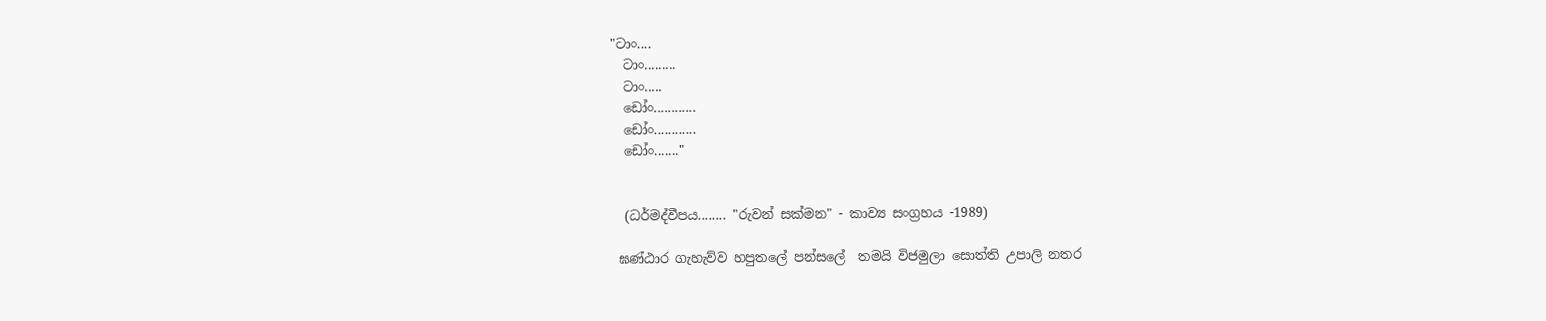"ටාං....
  ටාං.........
  ටාං.....
  ඩෝං............
  ඩෝං............
  ඩෝං......."


  (ධර්මද්වීපය........ "රුවන් සක්මන" - කාව්‍ය සංග්‍රහය -1989)

 ඝණ්ඨාර ගැහැව්ව හපුතලේ පන්සලේ  තමයි විජමුලා සොත්ති උපාලි නතර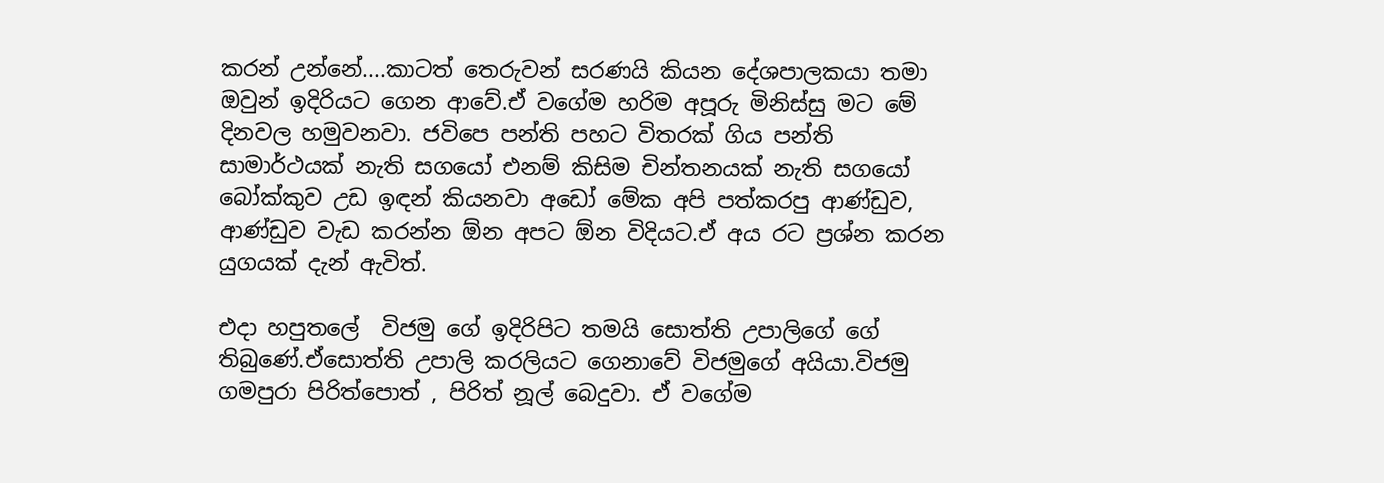කරන් උන්නේ....කාටත් තෙරුවන් සරණයි කියන දේශපාලකයා තමා ඔවුන් ඉදිරියට ගෙන ආවේ.ඒ වගේම හරිම අපූරු මිනිස්සු මට මේ දිනවල හමුවනවා. ජවිපෙ පන්ති පහට විතරක් ගිය පන්ති සාමාර්ථයක් නැති සගයෝ එනම් කිසිම චින්තනයක් නැති සගයෝ බෝක්කුව උඩ ඉඳන් කියනවා අඩෝ මේක අපි පත්කරපු ආණ්ඩුව, ආණ්ඩුව වැඩ කරන්න ඕන අපට ඕන විදියට.ඒ අය රට ප්‍රශ්න කරන යුගයක් දැන් ඇවිත්.

එදා හපුතලේ  විජමු ගේ ඉදිරිපිට තමයි සොත්ති උපාලිගේ ගේ තිබුණේ.ඒසොත්ති උපාලි කරලියට ගෙනාවේ විජමුගේ අයියා.විජමු ගමපුරා පිරිත්පොත් , පිරිත් නූල් බෙදුවා. ඒ වගේම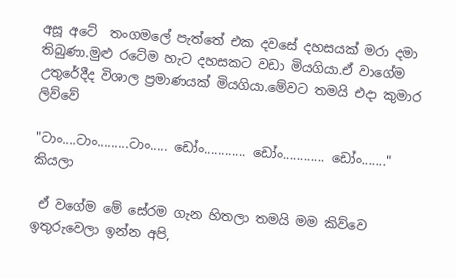අසූ අටේ  තංගමලේ පැත්තේ එක දවසේ දහසයක් මරා දමා තිබුණා.මුළු රටේම හැට දහසකට වඩා මියගියා.ඒ වාගේම උතුරේදීද විශාල ප්‍රමාණයක් මියගියා.මේවට තමයි එදා කුමාර ලිව්වේ

"ටාං....ටාං.........ටාං..... ඩෝං............ ඩෝං............ ඩෝං......."  කියලා

 ඒ වගේම මේ සේරම ගැන හිතලා තමයි මම කිව්වෙ ඉතුරුවෙලා ඉන්න අපි,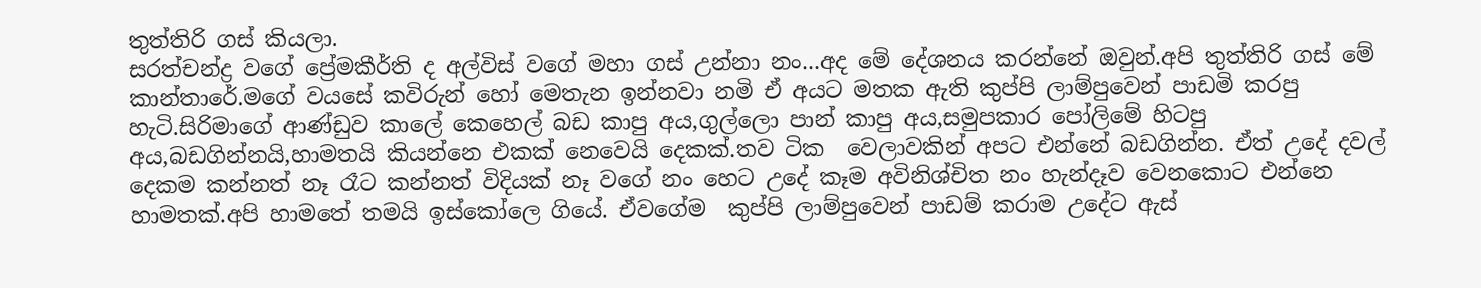තුත්තිරි ගස් කියලා.
සරත්චන්ද්‍ර වගේ ප්‍රේමකීර්ති ද අල්විස් වගේ මහා ගස් උන්නා නං...අද මේ දේශනය කරන්නේ ඔවුන්.අපි තුත්තිරි ගස් මේ කාන්තාරේ.මගේ වයසේ කවිරුන් හෝ මෙතැන ඉන්නවා නමි ඒ අයට මතක ඇති කුප්පි ලාම්පුවෙන් පාඩමි කරපු හැටි.සිරිමාගේ ආණ්ඩුව කාලේ කෙහෙල් බඩ කාපු අය,ගුල්ලො පාන් කාපු අය,සමුපකාර පෝලිමේ හිටපු අය,බඩගින්නයි,හාමතයි කියන්නෙ එකක් නෙවෙයි දෙකක්.තව ටික  වෙලාවකින් අපට එන්නේ බඩගින්න. ඒත් උදේ දවල් දෙකම කන්නත් නෑ රෑට කන්නත් විදියක් නෑ වගේ නං හෙට උදේ කෑම අවිනිශ්චිත නං හැන්දෑව වෙනකොට එන්නෙ හාමතක්.අපි හාමතේ තමයි ඉස්කෝලෙ ගියේ. ඒවගේම  කුප්පි ලාම්පුවෙන් පාඩම් කරාම උදේට ඇස්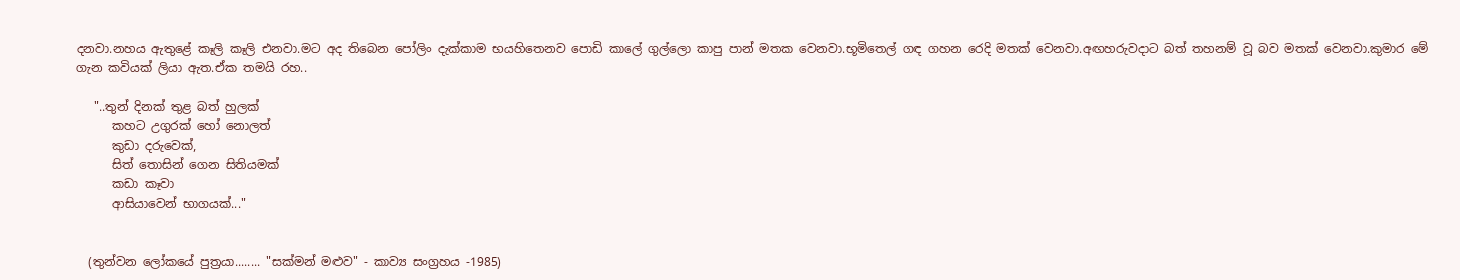දනවා.නහය ඇතුළේ කෑලි කෑලි එනවා.මට අද තිබෙන පෝලිං දැක්කාම භයහිතෙනව පොඩි කාලේ ගුල්ලො කාපු පාන් මතක වෙනවා.භූමිතෙල් ගඳ ගහන රෙදි මතක් වෙනවා.අඟහරුවදාට බත් තහනම් වූ බව මතක් වෙනවා.කුමාර මේ ගැන කවියක් ලියා ඇත.ඒක තමයි රහ..

   "..තුන් දිනක් තුළ බත් හුලක්
      කහට උගුරක් හෝ නොලත්
      කුඩා දරුවෙක්,
      සිත් තොසින් ගෙන සිතියමක්
      කඩා කෑවා
      ආසියාවෙන් භාගයක්..."


  (තුන්වන ලෝකයේ පුත්‍රයා........ "සක්මන් මළුව" - කාව්‍ය සංග්‍රහය -1985)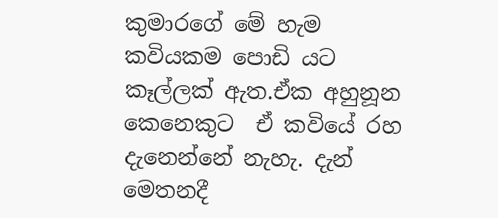කුමාරගේ මේ හැම කවියකම පොඩි යට කෑල්ලක් ඇත.ඒක අහුනූන කෙනෙකුට  ඒ කවියේ රහ දැනෙන්නේ නැහැ. දැන් මෙතනදී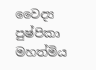වෛද්‍ය පුෂ්පිකා මහත්මිය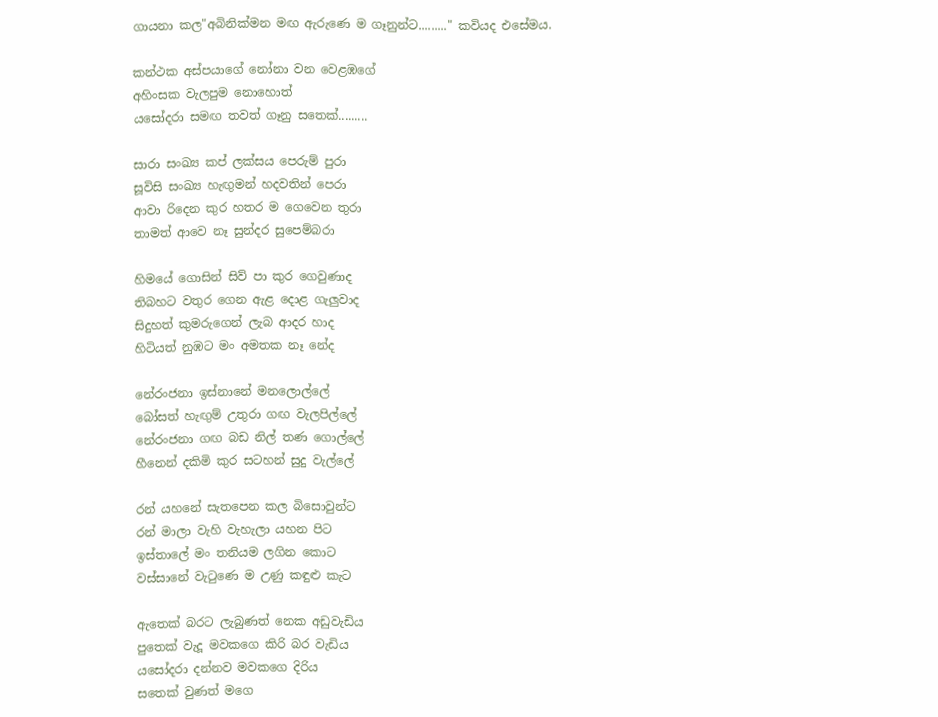ගායනා කල"අබිනික්මන මඟ ඇරුණෙ ම ගෑනුන්ට........." කවියද එසේමය.

කන්ථක අස්පයාගේ නෝනා වන වෙළඹගේ
අහිංසක වැලපුම නොහොත්
යසෝදරා සමඟ තවත් ගෑනු සතෙක්.........

සාරා සංඛ්‍ය කප් ලක්සය පෙරුම් පුරා
සූවිසි සංඛ්‍ය හැඟුමන් හදවතින් පෙරා
ආවා රිදෙන කුර හතර ම ගෙවෙන තුරා
තාමත් ආවෙ නෑ සුන්දර සුපෙම්බරා

හිමයේ ගොසින් සිව් පා කුර ගෙවුණාද
තිබහට වතුර ගෙන ඇළ දොළ ගැලුවාද
සිදුහත් කුමරුගෙන් ලැබ ආදර හාද
හිටියත් නුඹට මං අමතක නෑ නේද

නේරංජනා ඉස්නානේ මනලොල්ලේ
බෝසත් හැඟුම් උතුරා ගඟ වැලපිල්ලේ
නේරංජනා ගඟ බඩ නිල් තණ ගොල්ලේ
හීනෙන් දකිමි කුර සටහන් සුදු වැල්ලේ

රන් යහනේ සැතපෙන කල බිසොවුන්ට
රන් මාලා වැහි වැහැලා යහන පිට
ඉස්තාලේ මං තනියම ලගින කොට
වස්සානේ වැටුණෙ ම උණු කඳුළු කැට

ඇතෙක් බරට ලැබුණත් නෙක අඩුවැඩිය
පුතෙක් වැදූ මවකගෙ කිරි බර වැඩිය
යසෝදරා දන්නව මවකගෙ දිරිය
සතෙක් වුණත් මගෙ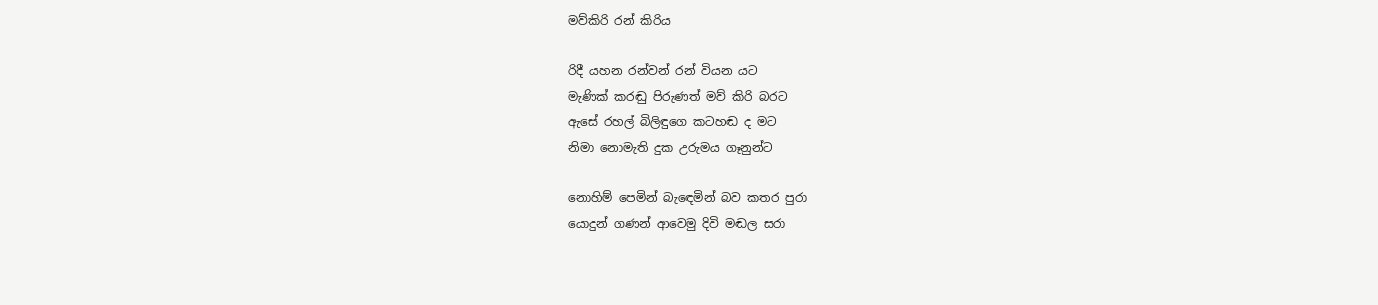මව්කිරි රන් කිරිය

රිදී යහන රන්වන් රන් වියන යට
මැණික් කරඬු පිරුණත් මව් කිරි බරට
ඇසේ රහල් බිලිඳුගෙ කටහඬ ද මට
නිමා නොමැති දුක උරුමය ගෑනුන්ට

නොහිම් පෙමින් බැඳෙමින් බව කතර පුරා
යොදුන් ගණන් ආවෙමු දිවි මඬල සරා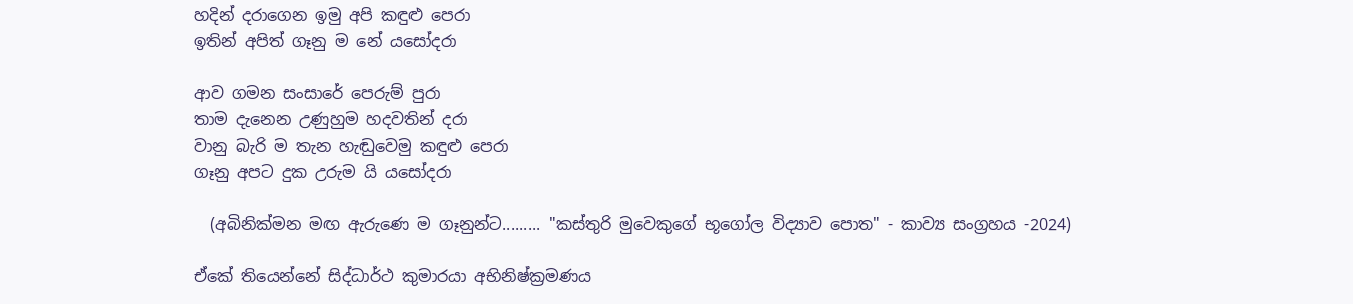හදින් දරාගෙන ඉමු අපි කඳුළු පෙරා
ඉතින් අපිත් ගෑනු ම නේ යසෝදරා

ආව ගමන සංසාරේ පෙරුම් පුරා
තාම දැනෙන උණුහුම හදවතින් දරා
වානු බැරි ම තැන හැඬුවෙමු කඳුළු පෙරා
ගෑනු අපට දුක උරුම යි යසෝදරා

  (අබිනික්මන මඟ ඇරුණෙ ම ගෑනුන්ට......... "කස්තුරි මුවෙකුගේ භූගෝල විද්‍යාව පොත" - කාව්‍ය සංග්‍රහය -2024)

ඒකේ තියෙන්නේ සිද්ධාර්ථ කුමාරයා අභිනිෂ්ක්‍රමණය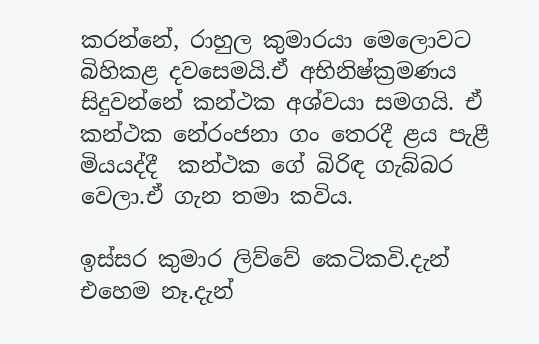කරන්නේ, රාහුල කුමාරයා මෙලොවට බිහිකළ දවසෙමයි.ඒ අභිනිෂ්ක්‍රමණය සිදුවන්නේ කන්ථක අශ්වයා සමගයි. ඒ කන්ථක නේරංජනා ගං තෙරදී ළය පැළී මියයද්දී  කන්ථක ගේ බිරිඳ ගැබ්බර වෙලා.ඒ ගැන තමා කවිය.

ඉස්සර කුමාර ලිව්වේ කෙටිකවි.දැන් එහෙම නෑ.දැන්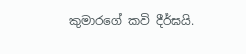කුමාරගේ කවි දීර්ඝයි.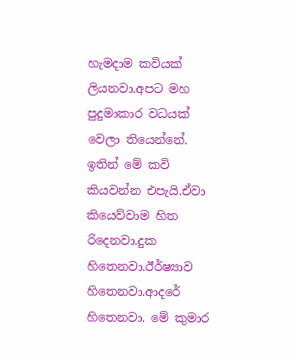හැමදාම කවියක් ලියනවා.අපට මහ පුදුමාකාර වධයක් වෙලා තියෙන්නේ. ඉතින් මේ කවි කියවන්න එපැයි.ඒවා කියෙව්වාම හිත රිදෙනවා.දුක හිතෙනවා.ඊර්ෂ්‍යාව හිතෙනවා.ආදරේ හිතෙනවා. මේ කුමාර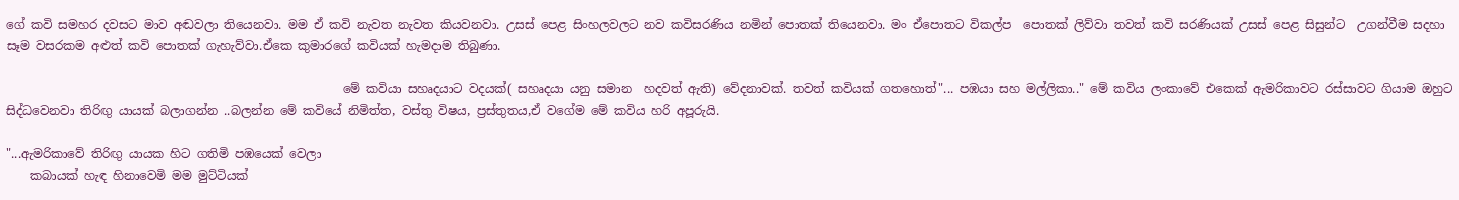ගේ කවි සමහර දවසට මාව අඬවලා තියෙනවා. මම ඒ කවි නැවත නැවත කියවනවා. උසස් පෙළ සිංහලවලට නව කවිසරණිය නමින් පොතක් තියෙනවා. මං ඒපොතට විකල්ප  පොතක් ලිව්වා තවත් කවි සරණියක් උසස් පෙළ සිසුන්ට  උගන්වීම සදහා සෑම වසරකම අළුත් කවි පොතක් ගැහැව්වා.ඒකෙ කුමාරගේ කවියක් හැමදාම තිබුණා.

                                                        මේ කවියා සහෘදයාට වදයක්( සහෘදයා යනු සමාන  හදවත් ඇති) වේදනාවක්. තවත් කවියක් ගතහොත්"... පඹයා සහ මල්ලිකා.." මේ කවිය ලංකාවේ එකෙක් ඇමරිකාවට රස්සාවට ගියාම ඔහුට  සිද්ධවෙනවා තිරිඟු යායක් බලාගන්න ..බලන්න මේ කවියේ නිමිත්ත, වස්තු විෂය, ප්‍රස්තුතය,ඒ වගේම මේ කවිය හරි අපූරුයි.

"...ඇමරිකාවේ තිරිඟු යායක හිට ගතිමි පඹයෙක් වෙලා
    කබායක් හැඳ හිනාවෙමි මම මුට්ටියක්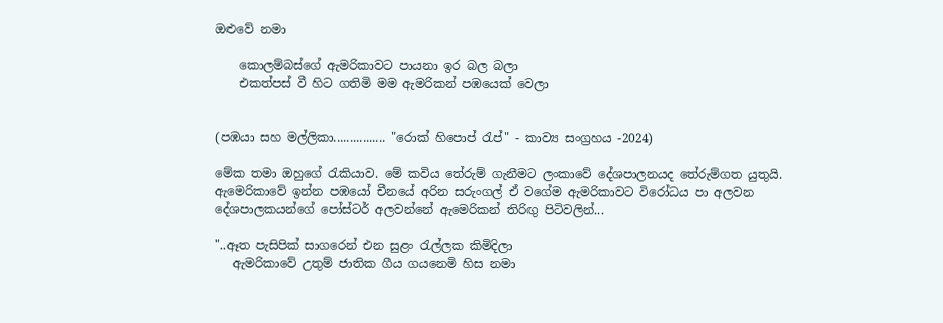ඔළුවේ නමා

    කොලම්බස්ගේ ඇමරිකාවට පායනා ඉර බල බලා
    එකත්පස් වී හිට ගතිමි මම ඇමරිකන් පඹයෙක් වෙලා


(පඹයා සහ මල්ලිකා................ "රොක් හිපොප් රැප්" - කාව්‍ය සංග්‍රහය -2024)

මේක තමා ඔහුගේ රැකියාව. මේ කවිය තේරුම් ගැනීමට ලංකාවේ දේශපාලනයද තේරුම්ගත යුතුයි. ඇමෙරිකාවේ ඉන්න පඹයෝ චීනයේ අරින සරුංගල් ඒ වගේම ඇමරිකාවට විරෝධය පා අලවන දේශපාලකයන්ගේ පෝස්ටර් අලවන්නේ ඇමෙරිකන් තිරිඟු පිටිවලින්...

"..ඈත පැසිපික් සාගරෙන් එන සුළං රැල්ලක කිමිදිලා
   ඇමරිකාවේ උතුම් ජාතික ගීය ගයනෙමි හිස නමා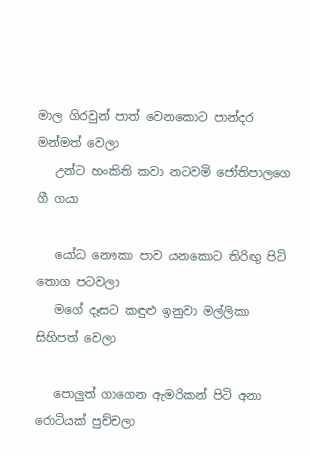මාල ගිරවුන් පාත් වෙනකොට පාන්දර මන්මත් වෙලා
   උන්ට හංකිති කවා නටවමි ජෝතිපාලගෙ ගී ගයා

   යෝධ නෞකා පාව යනකොට තිරිඟු පිටි තොග පටවලා
   මගේ දෑසට කඳුළු ඉනුවා මල්ලිකා සිහිපත් වෙලා

   පොලුත් ගාගෙන ඇමරිකන් පිටි අනා රොටියක් පුච්චලා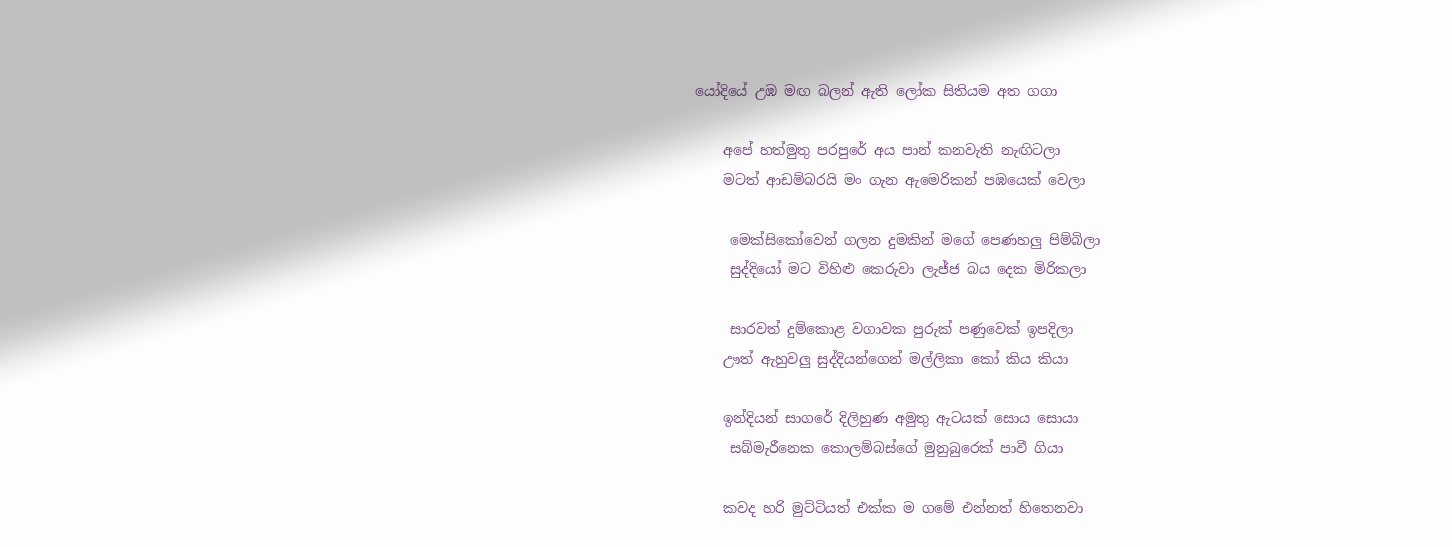යෝදියේ උඹ මඟ බලන් ඇති ලෝක සිතියම අත ගගා

    අපේ හත්මුතු පරපුරේ අය පාන් කනවැති නැඟිටලා
    මටත් ආඩම්බරයි මං ගැන ඇමෙරිකන් පඹයෙක් වෙලා

     මෙක්සිකෝවෙන් ගලන දුමකින් මගේ පෙණහලු පිම්බිලා
     සුද්දියෝ මට විහිළු කෙරුවා ලැජ්ජ බය දෙක මිරිකලා

     සාරවත් දුම්කොළ වගාවක පුරුක් පණුවෙක් ඉපදිලා
    ඌත් ඇහුවලු සුද්දියන්ගෙන් මල්ලිකා කෝ කිය කියා

    ඉන්දියන් සාගරේ දිලිහුණ අමුතු ඇටයක් සොය සොයා
     සබ්මැරීනෙක කොලම්බස්ගේ මුනුබුරෙක් පාවී ගියා

    කවද හරි මුට්ටියත් එක්ක ම ගමේ එන්නත් හිතෙනවා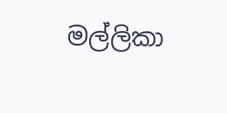මල්ලිකා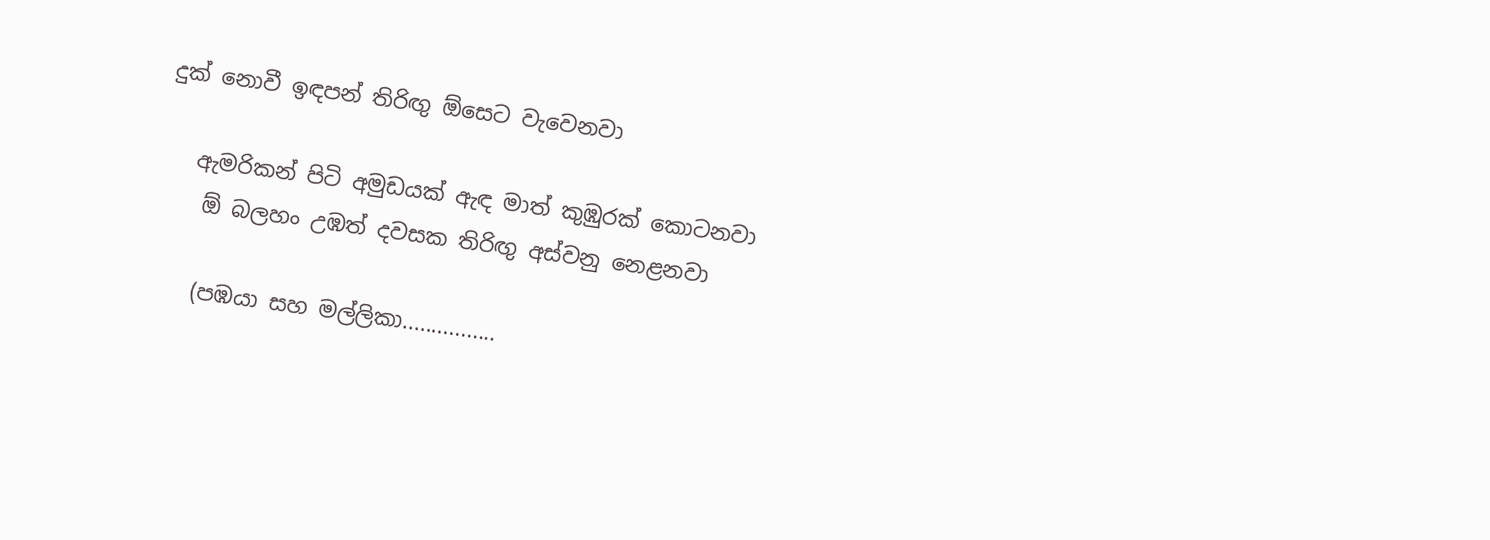දුක් නොවී ඉඳපන් තිරිඟු ඕසෙට වැවෙනවා

   ඇමරිකන් පිටි අමුඩයක් ඇඳ මාත් කුඹුරක් කොටනවා
    ඕ බලහං උඹත් දවසක තිරිඟු අස්වනු නෙළනවා

    (පඹයා සහ මල්ලිකා................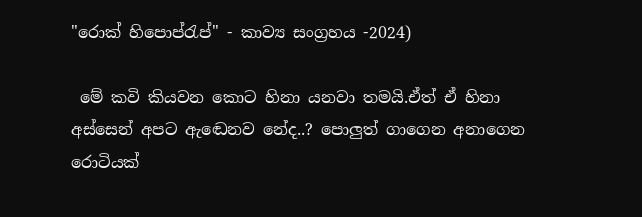"රොක් හිපොප්රැප්" - කාව්‍ය සංග්‍රහය -2024)

 මේ කවි කියවන කොට හිනා යනවා තමයි.ඒත් ඒ හිනා අස්සෙන් අපට ඇඬෙනව නේද..? පොලුත් ගාගෙන අනාගෙන රොටියක්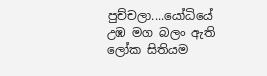පුච්චලා....යෝධියේ උඹ මග බලං ඇති ලෝක සිතියම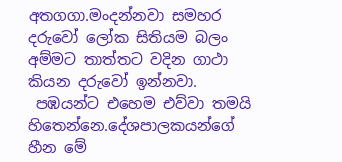අතගගා.මංදන්නවා සමහර දරුවෝ ලෝක සිතියම බලං අම්මට තාත්තට වදින ගාථා කියන දරුවෝ ඉන්නවා.
 පඹයන්ට එහෙම එව්වා තමයි හිතෙන්නෙ.දේශපාලකයන්ගේ හීන මේ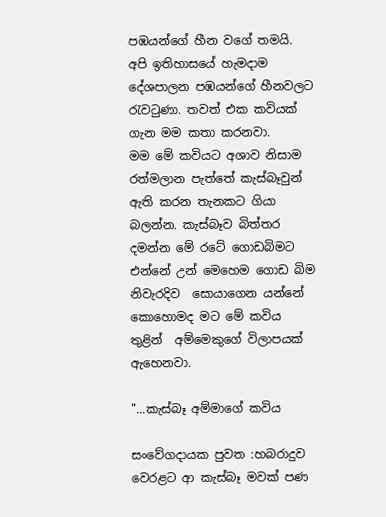පඹයන්ගේ හීන වගේ තමයි. අපි ඉතිහාසයේ හැමදාම දේශපාලන පඹයන්ගේ හීනවලට රැවටුණා. තවත් එක කවියක් ගැන මම කතා කරනවා.
මම මේ කවියට අශාව නිසාම  රත්මලාන පැත්තේ කැස්බෑවුන් ඇති කරන තැනකට ගියා බලන්න. කැස්බෑව බිත්තර දමන්න මේ රටේ ගොඩබිමට එන්නේ උන් මෙහෙම ගොඩ බිම නිවැරදිව  සොයාගෙන යන්නේ කොහොමද මට මේ කවිය තුළින්  අම්මෙකුගේ විලාපයක්   ඇහෙනවා.

"...කැස්බෑ අම්මාගේ කවිය

සංවේගදායක පුවත :හබරාදුව වෙරළට ආ කැස්බෑ මවක් පණ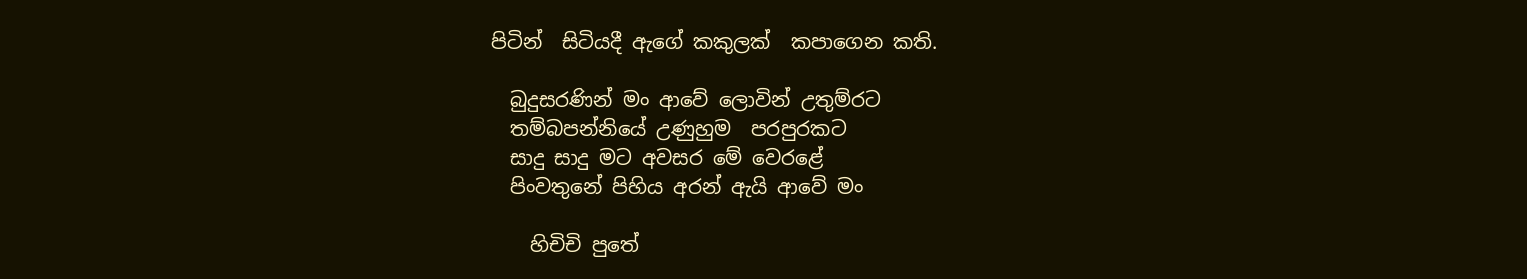පිටින්  සිටියදී ඇගේ කකුලක්  කපාගෙන කති.

  බුදුසරණින් මං ආවේ ලොවින් උතුම්රට
  තම්බපන්නියේ උණුහුම  පරපුරකට
  සාදු සාදු මට අවසර මේ වෙරළේ
  පිංවතුනේ පිහිය අරන් ඇයි ආවේ මං

    හිචිචි පුතේ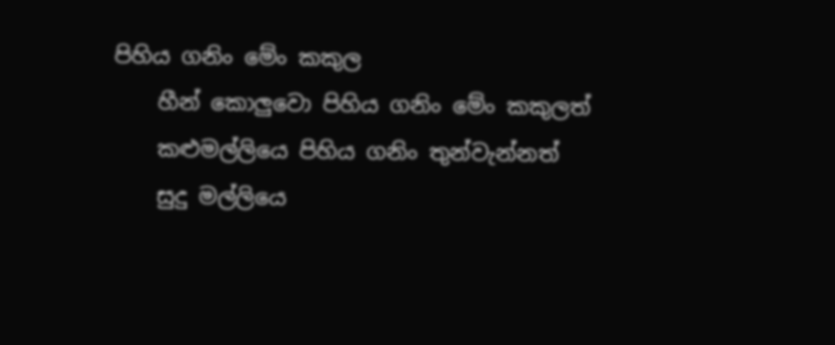පිහිය ගනිං මේං කකුල
    හීන් කොලුවො පිහිය ගනිං මේං කකුලත්
    කළුමල්ලියෙ පිහිය ගනිං තුන්වැන්නත්
    සුදු මල්ලියෙ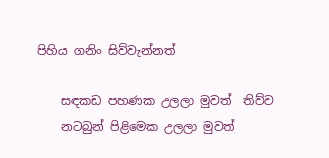පිහිය ගනිං සිව්වැන්නත්

    සඳකඩ පහණක උලලා මුවත්  තිව්ව
    නටබුන් පිළිමෙක උලලා මුවත්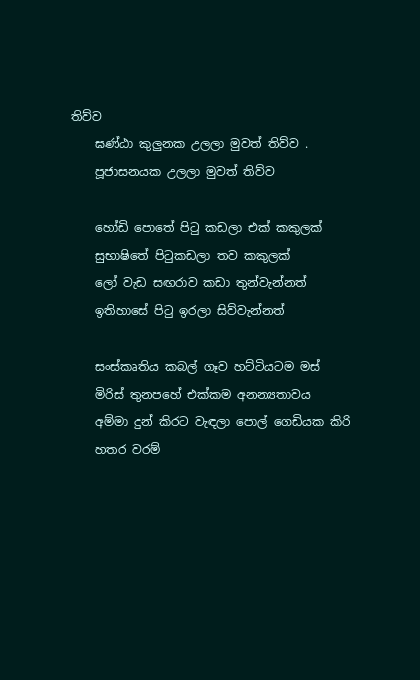තිව්ව
    ඝණ්ඨා කුලුනක උලලා මුවත් තිව්ව .
    පූජාසනයක උලලා මුවත් තිව්ව

    හෝඩි පොතේ පිටු කඩලා එක් කකුලක්
    සුභාෂිතේ පිටුකඩලා තව කකුලක්
    ලෝ වැඩ සඟරාව කඩා තුන්වැන්නත්
    ඉතිහාසේ පිටු ඉරලා සිව්වැන්නත්

    සංස්කෘතිය කබල් ගෑව හට්ටියටම මස්
    මිරිස් තුනපහේ එක්කම අනන්‍යතාවය
    අම්මා දුන් කිරට වැඳලා පොල් ගෙඩියක කිරි
    හතර වරම්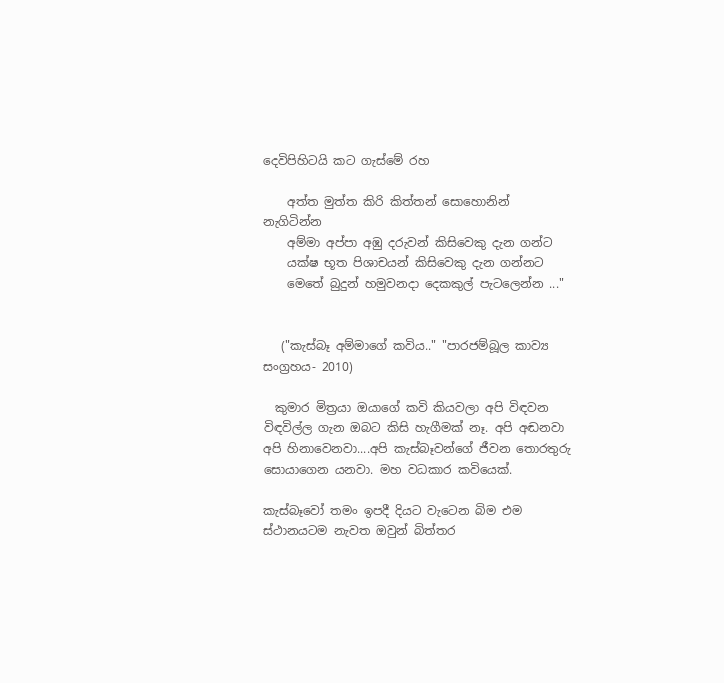දෙවිපිහිටයි කට ගැස්මේ රහ

    අත්ත මුත්ත කිරි කිත්තන් සොහොනින් නැගිටින්න
    අම්මා අප්පා අඹු දරුවන් කිසිවෙකු දැන ගන්ට
    යක්ෂ භූත පිශාචයන් කිසිවෙකු දැන ගන්නට
    මෙතේ බුදුන් හමුවනදා දෙකකුල් පැටලෙන්න ..."


   ("කැස්බෑ අම්මාගේ කවිය.." "පාරජම්බූල කාව්‍ය සංග්‍රහය- 2010)

  කුමාර මිත්‍රයා ඔයාගේ කවි කියවලා අපි විඳවන විඳවිල්ල ගැන ඔබට කිසි හැගීමක් නෑ. අපි අඬනවා අපි හිනාවෙනවා....අපි කැස්බෑවන්ගේ ජීවන තොරතුරු සොයාගෙන යනවා. මහ වධකාර කවියෙක්.

කැස්බෑවෝ තමං ඉපදී දියට වැටෙන බිම එම ස්ථානයටම නැවත ඔවුන් බිත්තර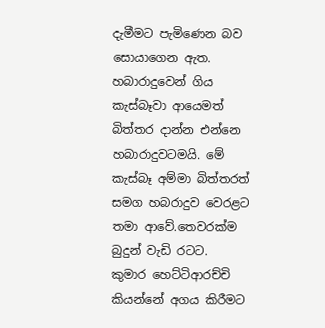දැමීමට පැමිණෙන බව සොයාගෙන ඇත. හබාරාදුවෙන් ගිය කැස්බෑවා ආයෙමත් බිත්තර දාන්න එන්නෙ හබාරාදුවටමයි. මේ කැස්බෑ අම්මා බිත්තරත් සමග හබරාදුව වෙරළට තමා ආවේ.තෙවරක්ම බුදුන් වැඩි රටට.
කුමාර හෙට්ටිආරච්චි කියන්නේ අගය කිරීමට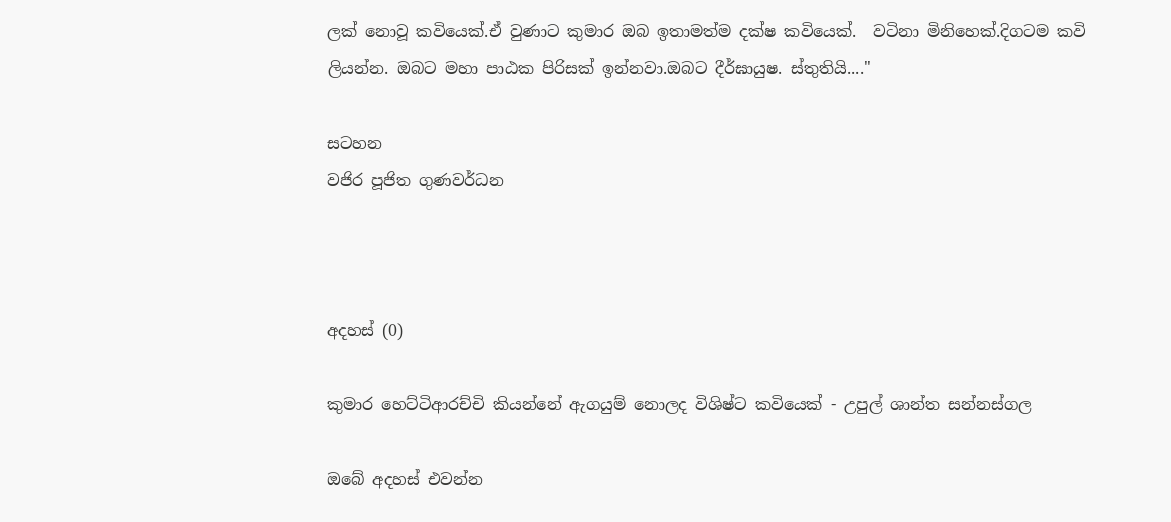ලක් නොවූ කවියෙක්.ඒ වුණාට කුමාර ඔබ ඉතාමත්ම දක්ෂ කවියෙක්.  වටිනා මිනිහෙක්.දිගටම කවි ලියන්න. ඔබට මහා පාඨක පිරිසක් ඉන්නවා.ඔබට දීර්ඝායුෂ. ස්තුතියි...."

සටහන
වජිර පූජිත ගුණවර්ධන



අදහස් (0)

කුමාර හෙට්ටිආරච්චි කියන්නේ ඇගයුම් නොලද විශිෂ්ට කවියෙක් - උපුල් ශාන්ත සන්නස්ගල

ඔබේ අදහස් එවන්න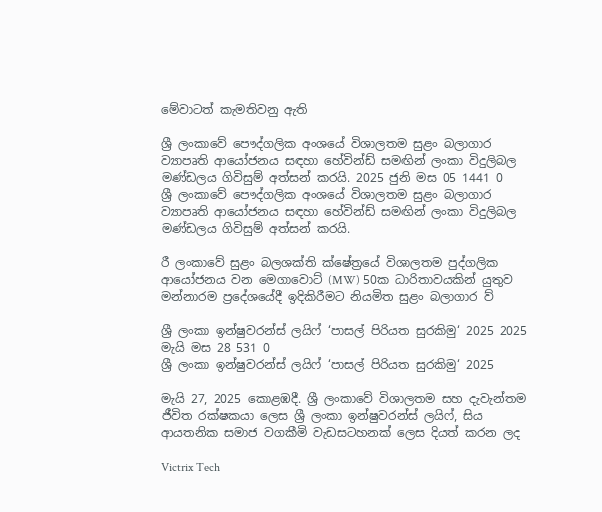මේවාටත් කැමතිවනු ඇති

ශ්‍රී ලංකාවේ පෞද්ගලික අංශයේ විශාලතම සුළං බලාගාර ව්‍යාපෘති ආයෝජනය සඳහා හේවින්ඩ් සමඟින් ලංකා විදුලිබල මණ්ඩලය ගිවිසුම් අත්සන් කරයි. 2025 ජුනි මස 05 1441 0
ශ්‍රී ලංකාවේ පෞද්ගලික අංශයේ විශාලතම සුළං බලාගාර ව්‍යාපෘති ආයෝජනය සඳහා හේවින්ඩ් සමඟින් ලංකා විදුලිබල මණ්ඩලය ගිවිසුම් අත්සන් කරයි.

රී ලංකාවේ සුළං බලශක්ති ක්ෂේත්‍රයේ විශාලතම පුද්ගලික ආයෝජනය වන මෙගාවොට් (MW) 50ක ධාරිතාවයකින් යුතුව මන්නාරම ප්‍රදේශයේදී ඉදිකිරීමට නියමිත සුළං බලාගාර ව්‍

ශ්‍රී ලංකා ඉන්ෂුවරන්ස් ලයිෆ් ‘පාසල් පිරියත සුරකිමු‘ 2025 2025 මැයි මස 28 531 0
ශ්‍රී ලංකා ඉන්ෂුවරන්ස් ලයිෆ් ‘පාසල් පිරියත සුරකිමු‘ 2025

මැයි 27, 2025 කොළඹදී. ශ්‍රී ලංකාවේ විශාලතම සහ දැවැන්තම ජීවිත රක්ෂකයා ලෙස ශ්‍රී ලංකා ඉන්ෂුවරන්ස් ලයිෆ්, සිය ආයතනික සමාජ වගකීමි වැඩසටහනක් ලෙස දියත් කරන ලද

Victrix Tech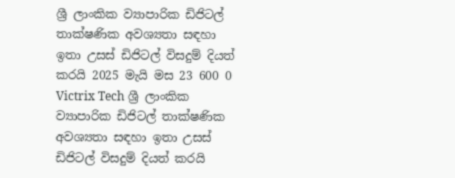ශ්‍රී ලාංකික ව්‍යාපාරික ඩිජිටල් තාක්ෂණික අවශ්‍යතා සඳහා ඉතා උසස් ඩිජිටල් විසදුම් දියත් කරයි 2025 මැයි මස 23 600 0
Victrix Tech ශ්‍රී ලාංකික ව්‍යාපාරික ඩිජිටල් තාක්ෂණික අවශ්‍යතා සඳහා ඉතා උසස් ඩිජිටල් විසදුම් දියත් කරයි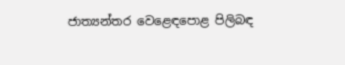ජාත්‍යන්තර වෙළෙඳපොළ පිලිබඳ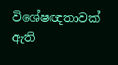විශේෂඥතාවක් ඇති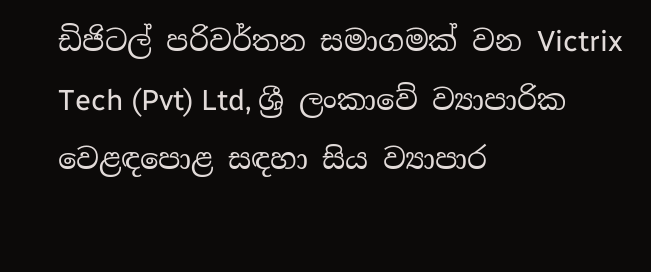ඩිජිටල් පරිවර්තන සමාගමක් වන Victrix Tech (Pvt) Ltd, ශ්‍රී ලංකාවේ ව්‍යාපාරික වෙළඳපොළ සඳහා සිය ව්‍යාපාර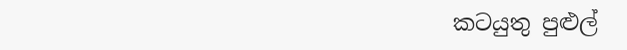කටයුතු පුළුල්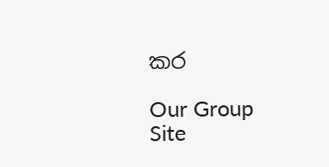කර

Our Group Site